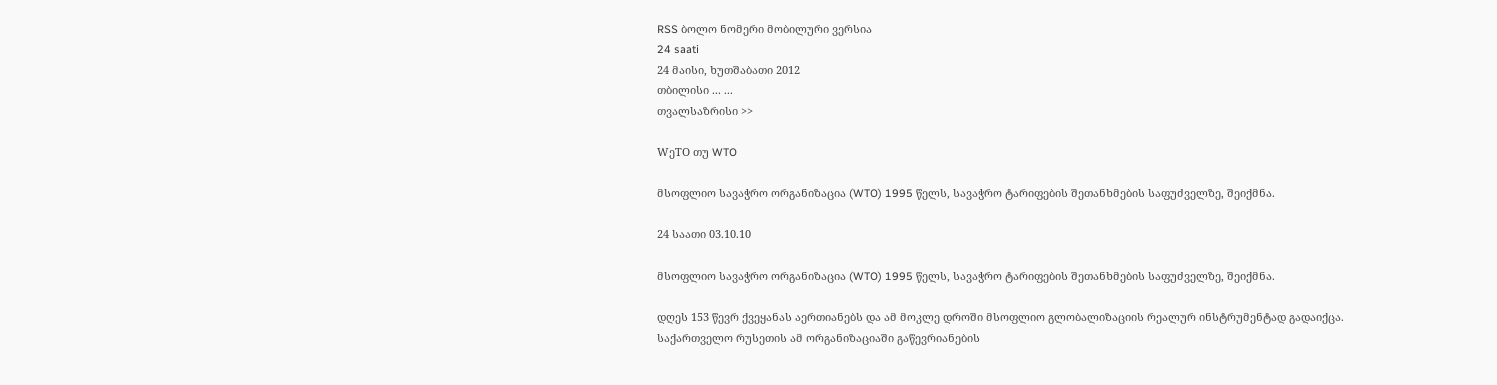RSS ბოლო ნომერი მობილური ვერსია
24 saati
24 მაისი, ხუთშაბათი 2012
თბილისი ... ...
თვალსაზრისი >>

WეTO თუ WTO

მსოფლიო სავაჭრო ორგანიზაცია (WTO) 1995 წელს, სავაჭრო ტარიფების შეთანხმების საფუძველზე, შეიქმნა.

24 საათი 03.10.10

მსოფლიო სავაჭრო ორგანიზაცია (WTO) 1995 წელს, სავაჭრო ტარიფების შეთანხმების საფუძველზე, შეიქმნა.

დღეს 153 წევრ ქვეყანას აერთიანებს და ამ მოკლე დროში მსოფლიო გლობალიზაციის რეალურ ინსტრუმენტად გადაიქცა. საქართველო რუსეთის ამ ორგანიზაციაში გაწევრიანების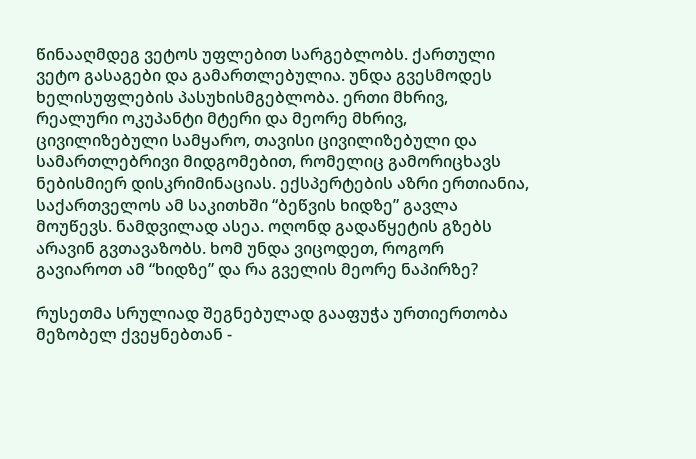წინააღმდეგ ვეტოს უფლებით სარგებლობს. ქართული ვეტო გასაგები და გამართლებულია. უნდა გვესმოდეს ხელისუფლების პასუხისმგებლობა. ერთი მხრივ, რეალური ოკუპანტი მტერი და მეორე მხრივ, ცივილიზებული სამყარო, თავისი ცივილიზებული და სამართლებრივი მიდგომებით, რომელიც გამორიცხავს ნებისმიერ დისკრიმინაციას. ექსპერტების აზრი ერთიანია, საქართველოს ამ საკითხში “ბეწვის ხიდზე” გავლა მოუწევს. ნამდვილად ასეა. ოღონდ გადაწყეტის გზებს არავინ გვთავაზობს. ხომ უნდა ვიცოდეთ, როგორ გავიაროთ ამ “ხიდზე” და რა გველის მეორე ნაპირზე?

რუსეთმა სრულიად შეგნებულად გააფუჭა ურთიერთობა მეზობელ ქვეყნებთან -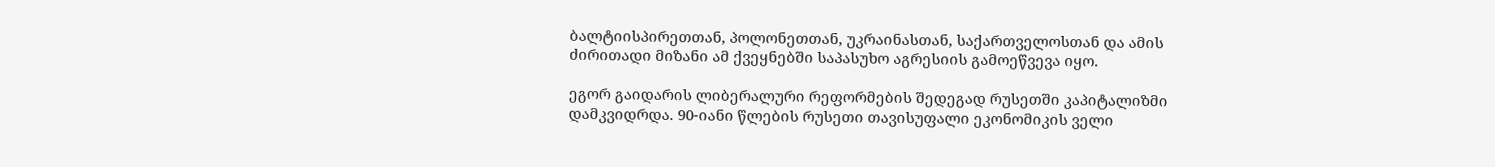ბალტიისპირეთთან, პოლონეთთან, უკრაინასთან, საქართველოსთან და ამის ძირითადი მიზანი ამ ქვეყნებში საპასუხო აგრესიის გამოეწვევა იყო.

ეგორ გაიდარის ლიბერალური რეფორმების შედეგად რუსეთში კაპიტალიზმი დამკვიდრდა. 90-იანი წლების რუსეთი თავისუფალი ეკონომიკის ველი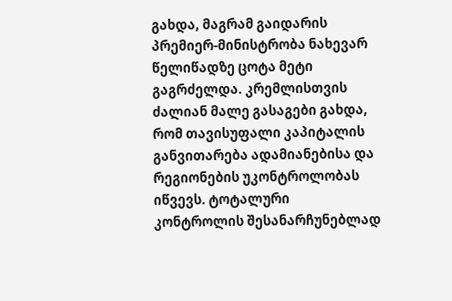გახდა, მაგრამ გაიდარის პრემიერ-მინისტრობა ნახევარ წელიწადზე ცოტა მეტი გაგრძელდა. კრემლისთვის ძალიან მალე გასაგები გახდა, რომ თავისუფალი კაპიტალის განვითარება ადამიანებისა და რეგიონების უკონტროლობას იწვევს. ტოტალური კონტროლის შესანარჩუნებლად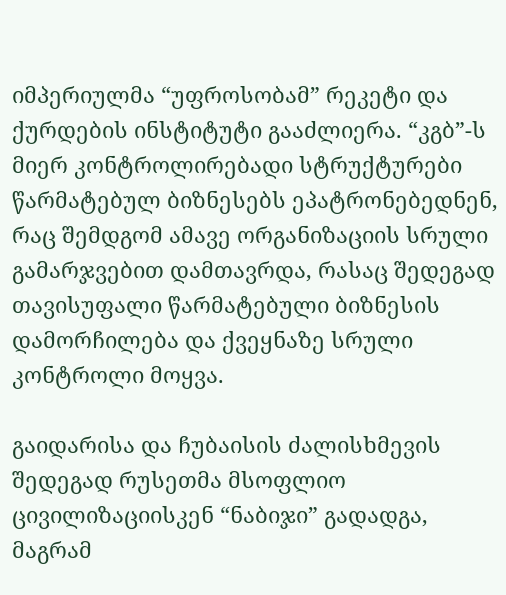იმპერიულმა “უფროსობამ” რეკეტი და ქურდების ინსტიტუტი გააძლიერა. “კგბ”-ს მიერ კონტროლირებადი სტრუქტურები წარმატებულ ბიზნესებს ეპატრონებედნენ, რაც შემდგომ ამავე ორგანიზაციის სრული გამარჯვებით დამთავრდა, რასაც შედეგად თავისუფალი წარმატებული ბიზნესის დამორჩილება და ქვეყნაზე სრული კონტროლი მოყვა.

გაიდარისა და ჩუბაისის ძალისხმევის შედეგად რუსეთმა მსოფლიო ცივილიზაციისკენ “ნაბიჯი” გადადგა, მაგრამ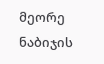მეორე ნაბიჯის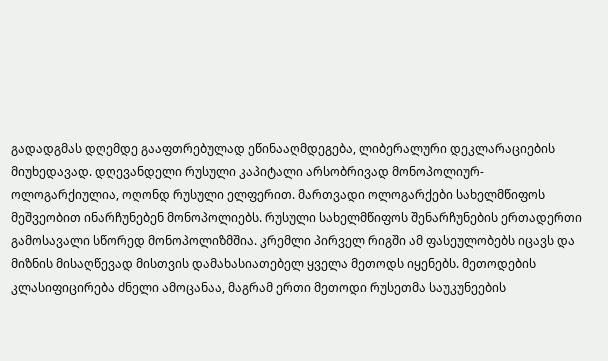გადადგმას დღემდე გააფთრებულად ეწინააღმდეგება, ლიბერალური დეკლარაციების მიუხედავად. დღევანდელი რუსული კაპიტალი არსობრივად მონოპოლიურ-ოლოგარქიულია, ოღონდ რუსული ელფერით. მართვადი ოლოგარქები სახელმწიფოს მეშვეობით ინარჩუნებენ მონოპოლიებს. რუსული სახელმწიფოს შენარჩუნების ერთადერთი გამოსავალი სწორედ მონოპოლიზმშია. კრემლი პირველ რიგში ამ ფასეულობებს იცავს და მიზნის მისაღწევად მისთვის დამახასიათებელ ყველა მეთოდს იყენებს. მეთოდების კლასიფიცირება ძნელი ამოცანაა, მაგრამ ერთი მეთოდი რუსეთმა საუკუნეების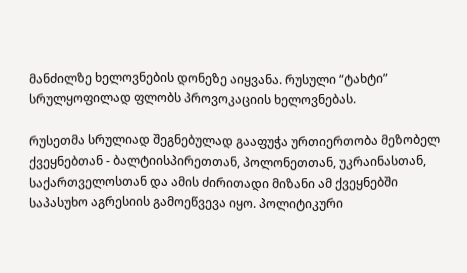მანძილზე ხელოვნების დონეზე აიყვანა. რუსული “ტახტი” სრულყოფილად ფლობს პროვოკაციის ხელოვნებას.

რუსეთმა სრულიად შეგნებულად გააფუჭა ურთიერთობა მეზობელ ქვეყნებთან - ბალტიისპირეთთან, პოლონეთთან, უკრაინასთან, საქართველოსთან და ამის ძირითადი მიზანი ამ ქვეყნებში საპასუხო აგრესიის გამოეწვევა იყო. პოლიტიკური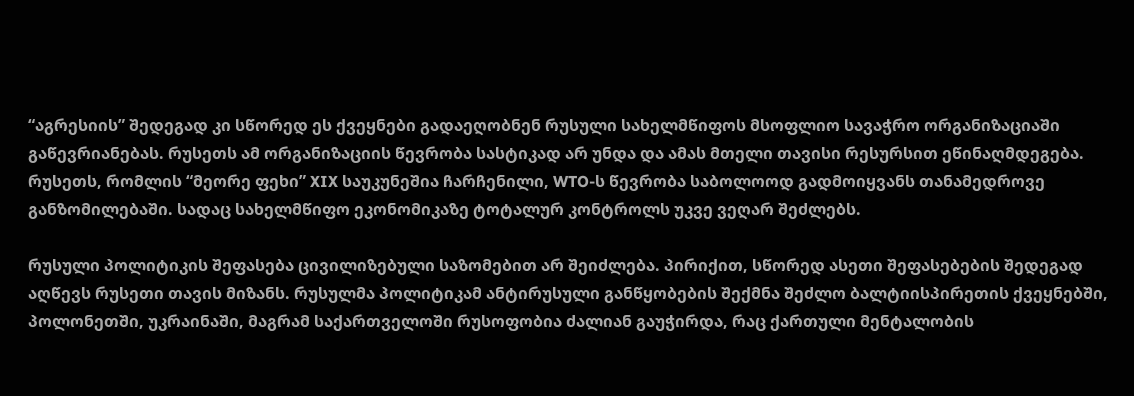“აგრესიის” შედეგად კი სწორედ ეს ქვეყნები გადაეღობნენ რუსული სახელმწიფოს მსოფლიო სავაჭრო ორგანიზაციაში გაწევრიანებას. რუსეთს ამ ორგანიზაციის წევრობა სასტიკად არ უნდა და ამას მთელი თავისი რესურსით ეწინაღმდეგება. რუსეთს, რომლის “მეორე ფეხი” XIX საუკუნეშია ჩარჩენილი, WTO-ს წევრობა საბოლოოდ გადმოიყვანს თანამედროვე განზომილებაში. სადაც სახელმწიფო ეკონომიკაზე ტოტალურ კონტროლს უკვე ვეღარ შეძლებს.

რუსული პოლიტიკის შეფასება ცივილიზებული საზომებით არ შეიძლება. პირიქით, სწორედ ასეთი შეფასებების შედეგად აღწევს რუსეთი თავის მიზანს. რუსულმა პოლიტიკამ ანტირუსული განწყობების შექმნა შეძლო ბალტიისპირეთის ქვეყნებში, პოლონეთში, უკრაინაში, მაგრამ საქართველოში რუსოფობია ძალიან გაუჭირდა, რაც ქართული მენტალობის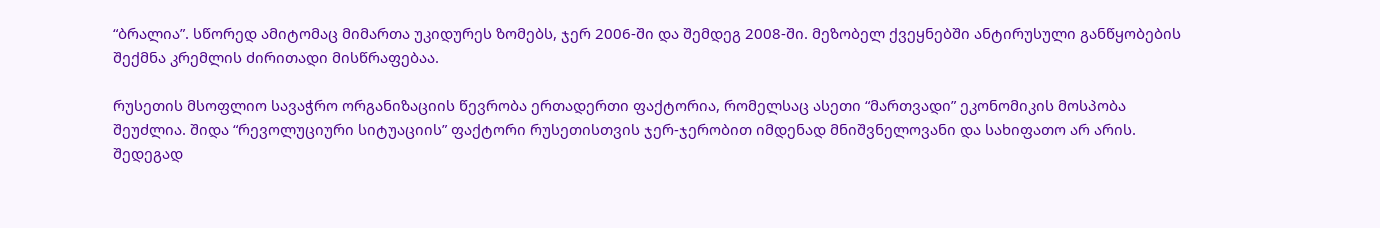“ბრალია”. სწორედ ამიტომაც მიმართა უკიდურეს ზომებს, ჯერ 2006-ში და შემდეგ 2008-ში. მეზობელ ქვეყნებში ანტირუსული განწყობების შექმნა კრემლის ძირითადი მისწრაფებაა.

რუსეთის მსოფლიო სავაჭრო ორგანიზაციის წევრობა ერთადერთი ფაქტორია, რომელსაც ასეთი “მართვადი” ეკონომიკის მოსპობა შეუძლია. შიდა “რევოლუციური სიტუაციის” ფაქტორი რუსეთისთვის ჯერ-ჯერობით იმდენად მნიშვნელოვანი და სახიფათო არ არის. შედეგად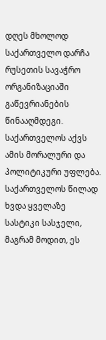დღეს მხოლოდ საქართველო დარჩა რუსეთის სავაჭრო ორგანიზაციაში გაწევრიანების წინააღმდეგი. საქართველოს აქვს ამის მორალური და პოლიტიკური უფლება. საქართველოს წილად ხვდა ყველაზე სასტიკი სასჯელი, მაგრამ მოდით, ეს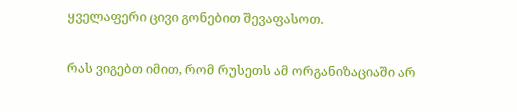ყველაფერი ცივი გონებით შევაფასოთ.

რას ვიგებთ იმით, რომ რუსეთს ამ ორგანიზაციაში არ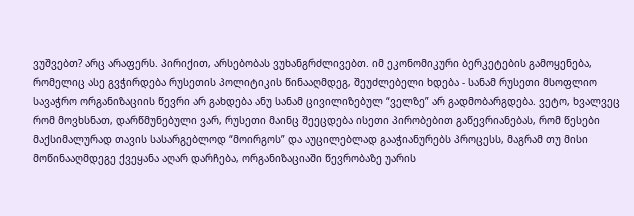ვუშვებთ? არც არაფერს. პირიქით, არსებობას ვუხანგრძლივებთ. იმ ეკონომიკური ბერკეტების გამოყენება, რომელიც ასე გვჭირდება რუსეთის პოლიტიკის წინააღმდეგ, შეუძლებელი ხდება - სანამ რუსეთი მსოფლიო სავაჭრო ორგანიზაციის წევრი არ გახდება ანუ სანამ ცივილიზებულ “ველზე” არ გადმობარგდება. ვეტო, ხვალვეც რომ მოვხსნათ, დარწმუნებული ვარ, რუსეთი მაინც შეეცდება ისეთი პირობებით გაწევრიანებას, რომ წესები მაქსიმალურად თავის სასარგებლოდ “მოირგოს” და აუცილებლად გააჭიანურებს პროცესს, მაგრამ თუ მისი მოწინააღმდეგე ქვეყანა აღარ დარჩება, ორგანიზაციაში წევრობაზე უარის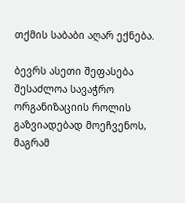თქმის საბაბი აღარ ექნება.

ბევრს ასეთი შეფასება შესაძლოა სავაჭრო ორგანიზაციის როლის გაზვიადებად მოეჩვენოს, მაგრამ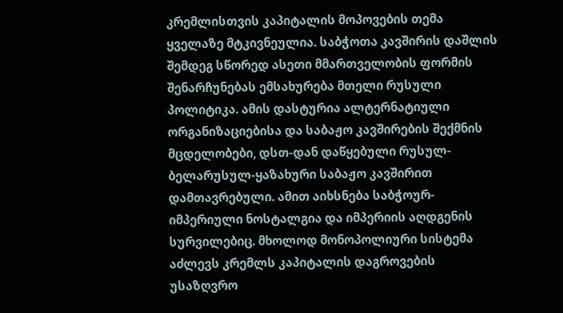კრემლისთვის კაპიტალის მოპოვების თემა ყველაზე მტკივნეულია. საბჭოთა კავშირის დაშლის შემდეგ სწორედ ასეთი მმართველობის ფორმის შენარჩუნებას ემსახურება მთელი რუსული პოლიტიკა. ამის დასტურია ალტერნატიული ორგანიზაციებისა და საბაჟო კავშირების შექმნის მცდელობები, დსთ-დან დაწყებული რუსულ-ბელარუსულ-ყაზახური საბაჟო კავშირით დამთავრებული. ამით აიხსნება საბჭოურ-იმპერიული ნოსტალგია და იმპერიის აღდგენის სურვილებიც. მხოლოდ მონოპოლიური სისტემა აძლევს კრემლს კაპიტალის დაგროვების უსაზღვრო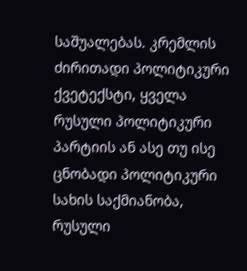საშუალებას. კრემლის ძირითადი პოლიტიკური ქვეტექსტი, ყველა რუსული პოლიტიკური პარტიის ან ასე თუ ისე ცნობადი პოლიტიკური სახის საქმიანობა, რუსული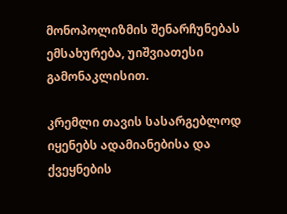მონოპოლიზმის შენარჩუნებას ემსახურება, უიშვიათესი გამონაკლისით.

კრემლი თავის სასარგებლოდ იყენებს ადამიანებისა და ქვეყნების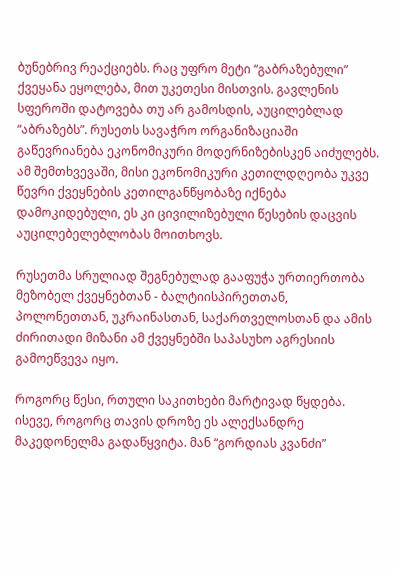ბუნებრივ რეაქციებს. რაც უფრო მეტი “გაბრაზებული” ქვეყანა ეყოლება, მით უკეთესი მისთვის. გავლენის სფეროში დატოვება თუ არ გამოსდის, აუცილებლად “აბრაზებს”. რუსეთს სავაჭრო ორგანიზაციაში გაწევრიანება ეკონომიკური მოდერნიზებისკენ აიძულებს. ამ შემთხვევაში, მისი ეკონომიკური კეთილდღეობა უკვე წევრი ქვეყნების კეთილგანწყობაზე იქნება დამოკიდებული, ეს კი ცივილიზებული წესების დაცვის აუცილებელებლობას მოითხოვს.

რუსეთმა სრულიად შეგნებულად გააფუჭა ურთიერთობა მეზობელ ქვეყნებთან - ბალტიისპირეთთან, პოლონეთთან, უკრაინასთან, საქართველოსთან და ამის ძირითადი მიზანი ამ ქვეყნებში საპასუხო აგრესიის გამოეწვევა იყო.

როგორც წესი, რთული საკითხები მარტივად წყდება. ისევე, როგორც თავის დროზე ეს ალექსანდრე მაკედონელმა გადაწყვიტა. მან “გორდიას კვანძი”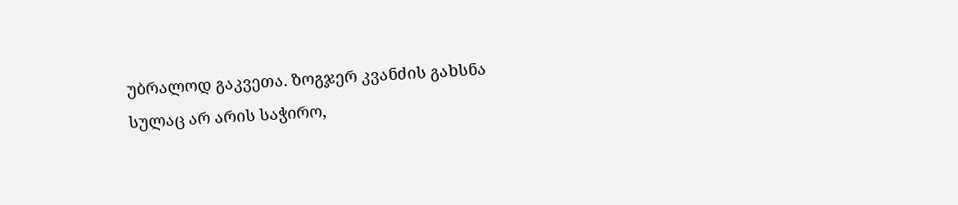უბრალოდ გაკვეთა. ზოგჯერ კვანძის გახსნა სულაც არ არის საჭირო,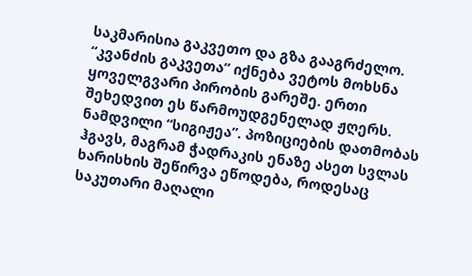საკმარისია გაკვეთო და გზა გააგრძელო. “კვანძის გაკვეთა” იქნება ვეტოს მოხსნა ყოველგვარი პირობის გარეშე. ერთი შეხედვით ეს წარმოუდგენელად ჟღერს. ნამდვილი “სიგიჟეა”. პოზიციების დათმობას ჰგავს, მაგრამ ჭადრაკის ენაზე ასეთ სვლას ხარისხის შეწირვა ეწოდება, როდესაც საკუთარი მაღალი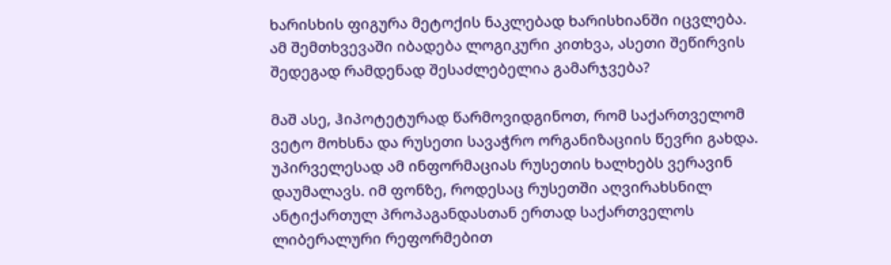ხარისხის ფიგურა მეტოქის ნაკლებად ხარისხიანში იცვლება. ამ შემთხვევაში იბადება ლოგიკური კითხვა, ასეთი შეწირვის შედეგად რამდენად შესაძლებელია გამარჯვება?

მაშ ასე, ჰიპოტეტურად წარმოვიდგინოთ, რომ საქართველომ ვეტო მოხსნა და რუსეთი სავაჭრო ორგანიზაციის წევრი გახდა. უპირველესად ამ ინფორმაციას რუსეთის ხალხებს ვერავინ დაუმალავს. იმ ფონზე, როდესაც რუსეთში აღვირახსნილ ანტიქართულ პროპაგანდასთან ერთად საქართველოს ლიბერალური რეფორმებით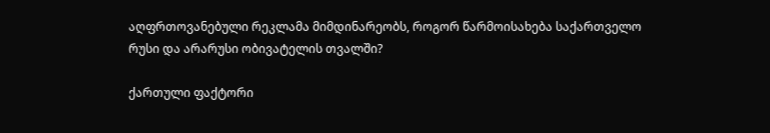აღფრთოვანებული რეკლამა მიმდინარეობს, როგორ წარმოისახება საქართველო რუსი და არარუსი ობივატელის თვალში?

ქართული ფაქტორი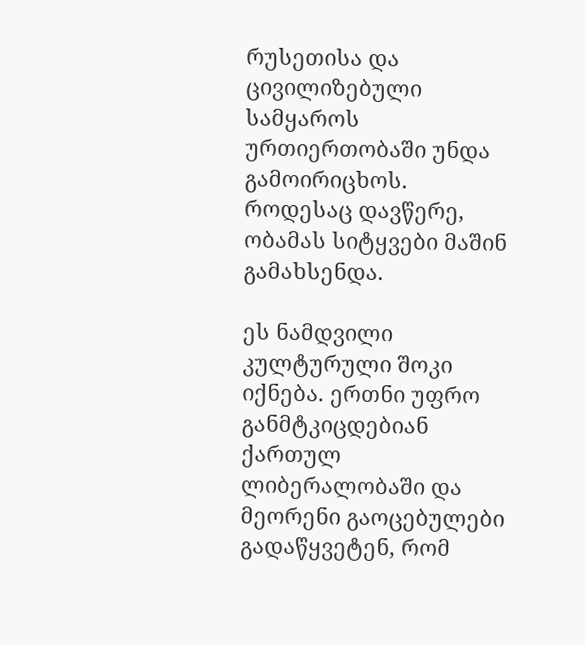რუსეთისა და ცივილიზებული სამყაროს ურთიერთობაში უნდა გამოირიცხოს. როდესაც დავწერე, ობამას სიტყვები მაშინ გამახსენდა.

ეს ნამდვილი კულტურული შოკი იქნება. ერთნი უფრო განმტკიცდებიან ქართულ ლიბერალობაში და მეორენი გაოცებულები გადაწყვეტენ, რომ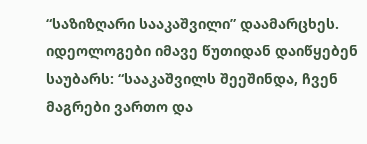“საზიზღარი სააკაშვილი” დაამარცხეს. იდეოლოგები იმავე წუთიდან დაიწყებენ საუბარს: “სააკაშვილს შეეშინდა, ჩვენ მაგრები ვართო და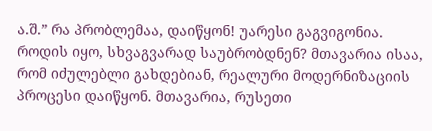ა.შ.” რა პრობლემაა, დაიწყონ! უარესი გაგვიგონია. როდის იყო, სხვაგვარად საუბრობდნენ? მთავარია ისაა, რომ იძულებლი გახდებიან, რეალური მოდერნიზაციის პროცესი დაიწყონ. მთავარია, რუსეთი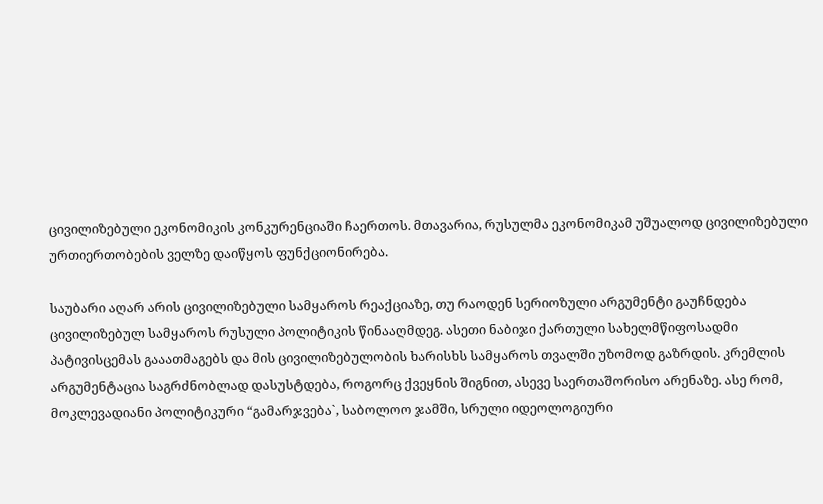ცივილიზებული ეკონომიკის კონკურენციაში ჩაერთოს. მთავარია, რუსულმა ეკონომიკამ უშუალოდ ცივილიზებული ურთიერთობების ველზე დაიწყოს ფუნქციონირება.

საუბარი აღარ არის ცივილიზებული სამყაროს რეაქციაზე, თუ რაოდენ სერიოზული არგუმენტი გაუჩნდება ცივილიზებულ სამყაროს რუსული პოლიტიკის წინააღმდეგ. ასეთი ნაბიჯი ქართული სახელმწიფოსადმი პატივისცემას გააათმაგებს და მის ცივილიზებულობის ხარისხს სამყაროს თვალში უზომოდ გაზრდის. კრემლის არგუმენტაცია საგრძნობლად დასუსტდება, როგორც ქვეყნის შიგნით, ასევე საერთაშორისო არენაზე. ასე რომ, მოკლევადიანი პოლიტიკური “გამარჯვება`, საბოლოო ჯამში, სრული იდეოლოგიური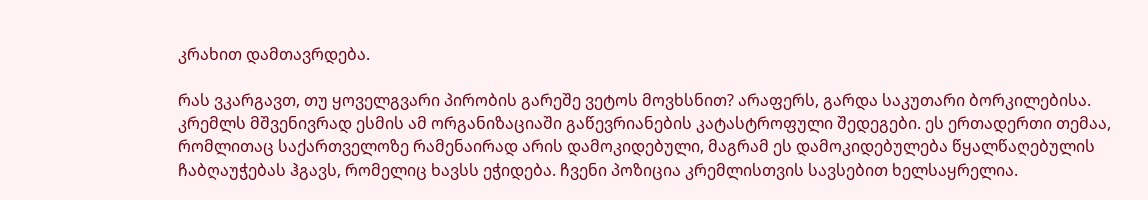კრახით დამთავრდება.

რას ვკარგავთ, თუ ყოველგვარი პირობის გარეშე ვეტოს მოვხსნით? არაფერს, გარდა საკუთარი ბორკილებისა. კრემლს მშვენივრად ესმის ამ ორგანიზაციაში გაწევრიანების კატასტროფული შედეგები. ეს ერთადერთი თემაა, რომლითაც საქართველოზე რამენაირად არის დამოკიდებული, მაგრამ ეს დამოკიდებულება წყალწაღებულის ჩაბღაუჭებას ჰგავს, რომელიც ხავსს ეჭიდება. ჩვენი პოზიცია კრემლისთვის სავსებით ხელსაყრელია.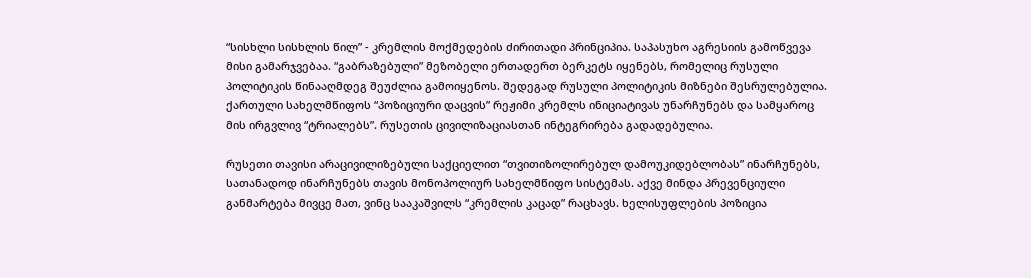“სისხლი სისხლის წილ” - კრემლის მოქმედების ძირითადი პრინციპია. საპასუხო აგრესიის გამოწვევა მისი გამარჯვებაა. “გაბრაზებული” მეზობელი ერთადერთ ბერკეტს იყენებს, რომელიც რუსული პოლიტიკის წინააღმდეგ შეუძლია გამოიყენოს. შედეგად რუსული პოლიტიკის მიზნები შესრულებულია. ქართული სახელმწიფოს “პოზიციური დაცვის” რეჟიმი კრემლს ინიციატივას უნარჩუნებს და სამყაროც მის ირგვლივ “ტრიალებს”. რუსეთის ცივილიზაციასთან ინტეგრირება გადადებულია.

რუსეთი თავისი არაცივილიზებული საქციელით “თვითიზოლირებულ დამოუკიდებლობას” ინარჩუნებს, სათანადოდ ინარჩუნებს თავის მონოპოლიურ სახელმწიფო სისტემას. აქვე მინდა პრევენციული განმარტება მივცე მათ, ვინც სააკაშვილს “კრემლის კაცად” რაცხავს. ხელისუფლების პოზიცია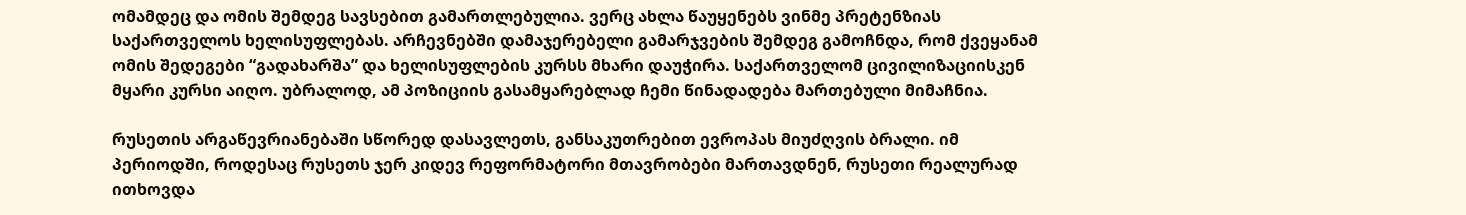ომამდეც და ომის შემდეგ სავსებით გამართლებულია. ვერც ახლა წაუყენებს ვინმე პრეტენზიას საქართველოს ხელისუფლებას. არჩევნებში დამაჯერებელი გამარჯვების შემდეგ გამოჩნდა, რომ ქვეყანამ ომის შედეგები “გადახარშა” და ხელისუფლების კურსს მხარი დაუჭირა. საქართველომ ცივილიზაციისკენ მყარი კურსი აიღო. უბრალოდ, ამ პოზიციის გასამყარებლად ჩემი წინადადება მართებული მიმაჩნია.

რუსეთის არგაწევრიანებაში სწორედ დასავლეთს, განსაკუთრებით ევროპას მიუძღვის ბრალი. იმ პერიოდში, როდესაც რუსეთს ჯერ კიდევ რეფორმატორი მთავრობები მართავდნენ, რუსეთი რეალურად ითხოვდა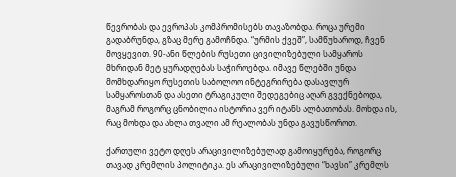წევრობას და ევროპას კომპრომისებს თავაზობდა. როცა ურემი გადაბრუნდა, გზაც მერე გამოჩნდა. “ურმის ქვეშ”, სამწუხაროდ, ჩვენ მოვყევით. 90-ანი წლების რუსეთი ცივილიზებული სამყაროს მხრიდან მეტ ყურადღებას საჭიროებდა. იმავე წლებში უნდა მომხდარიყო რუსეთის საბოლოო ინტეგრირება დასავლურ სამყაროსთან და ასეთი ტრაგიკული შედეგებიც აღარ გვექნებოდა, მაგრამ როგორც ცნობილია ისტორია ვერ იტანს ალბათობას. მოხდა ის, რაც მოხდა და ახლა თვალი ამ რეალობას უნდა გავუსწოროთ.

ქართული ვეტო დღეს არაცივილიზებულად გამოიყურება, როგორც თავად კრემლის პოლიტიკა. ეს არაცივილიზებული “ხავსი” კრემლს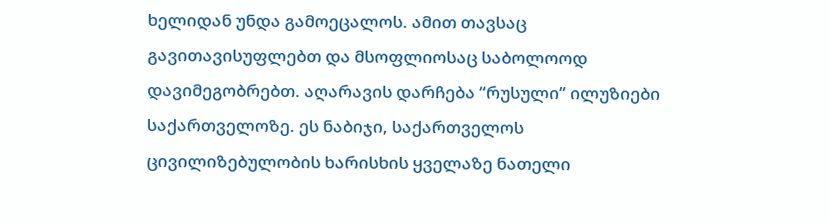ხელიდან უნდა გამოეცალოს. ამით თავსაც გავითავისუფლებთ და მსოფლიოსაც საბოლოოდ დავიმეგობრებთ. აღარავის დარჩება “რუსული” ილუზიები საქართველოზე. ეს ნაბიჯი, საქართველოს ცივილიზებულობის ხარისხის ყველაზე ნათელი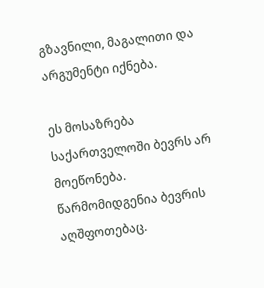გზავნილი, მაგალითი და არგუმენტი იქნება.

ეს მოსაზრება საქართველოში ბევრს არ მოეწონება. წარმომიდგენია ბევრის აღშფოთებაც.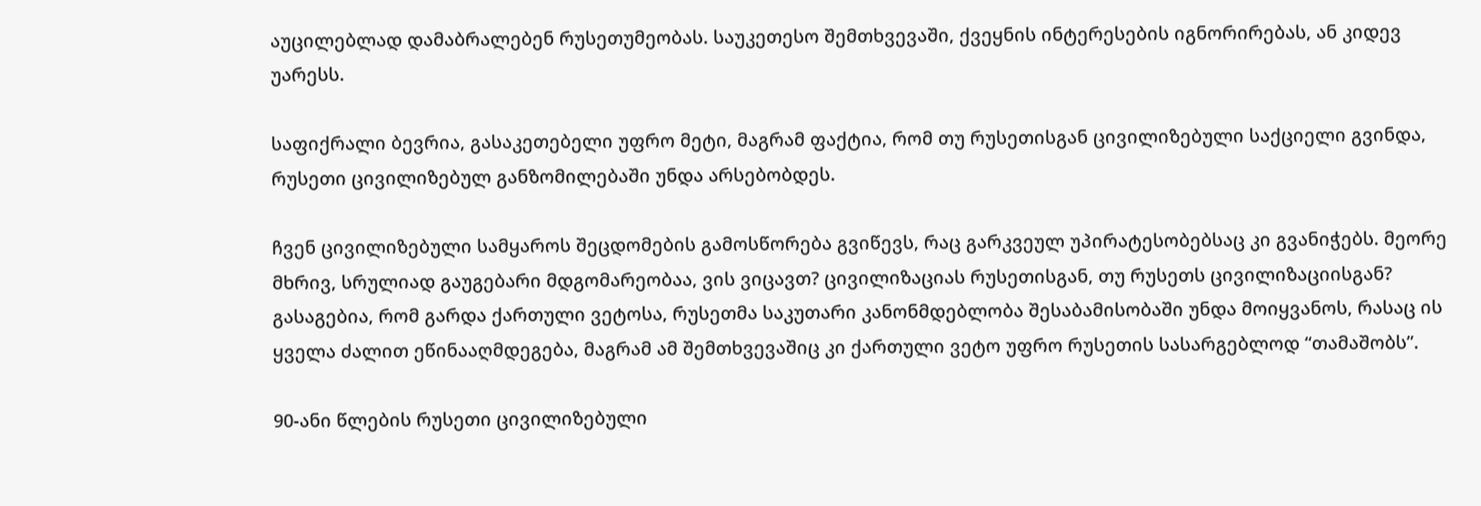აუცილებლად დამაბრალებენ რუსეთუმეობას. საუკეთესო შემთხვევაში, ქვეყნის ინტერესების იგნორირებას, ან კიდევ უარესს.

საფიქრალი ბევრია, გასაკეთებელი უფრო მეტი, მაგრამ ფაქტია, რომ თუ რუსეთისგან ცივილიზებული საქციელი გვინდა, რუსეთი ცივილიზებულ განზომილებაში უნდა არსებობდეს.

ჩვენ ცივილიზებული სამყაროს შეცდომების გამოსწორება გვიწევს, რაც გარკვეულ უპირატესობებსაც კი გვანიჭებს. მეორე მხრივ, სრულიად გაუგებარი მდგომარეობაა, ვის ვიცავთ? ცივილიზაციას რუსეთისგან, თუ რუსეთს ცივილიზაციისგან? გასაგებია, რომ გარდა ქართული ვეტოსა, რუსეთმა საკუთარი კანონმდებლობა შესაბამისობაში უნდა მოიყვანოს, რასაც ის ყველა ძალით ეწინააღმდეგება, მაგრამ ამ შემთხვევაშიც კი ქართული ვეტო უფრო რუსეთის სასარგებლოდ “თამაშობს”.

90-ანი წლების რუსეთი ცივილიზებული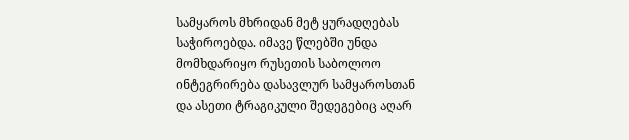სამყაროს მხრიდან მეტ ყურადღებას საჭიროებდა. იმავე წლებში უნდა მომხდარიყო რუსეთის საბოლოო ინტეგრირება დასავლურ სამყაროსთან და ასეთი ტრაგიკული შედეგებიც აღარ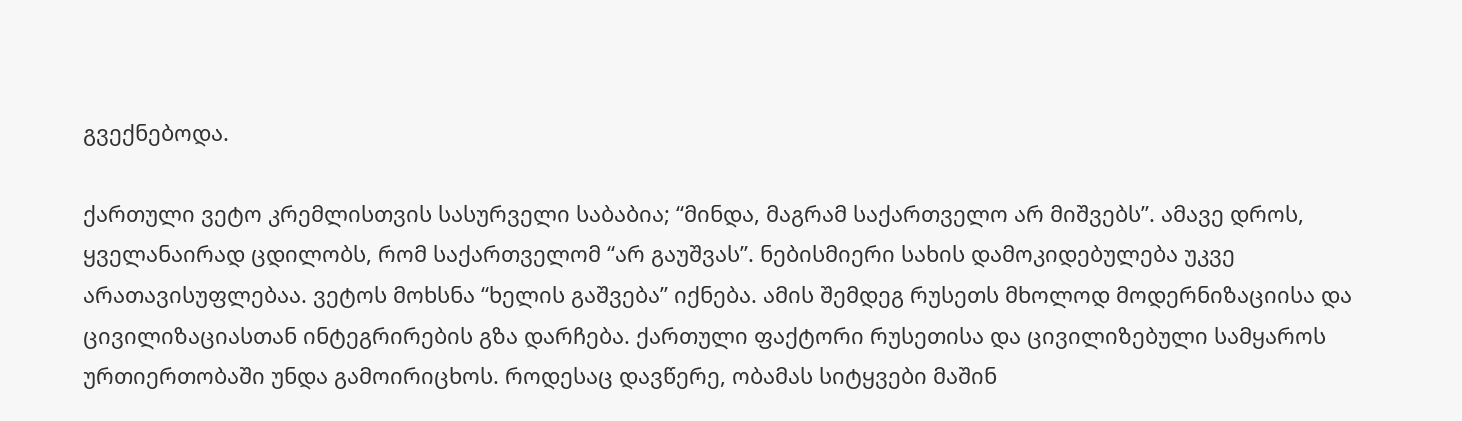გვექნებოდა.

ქართული ვეტო კრემლისთვის სასურველი საბაბია; “მინდა, მაგრამ საქართველო არ მიშვებს”. ამავე დროს, ყველანაირად ცდილობს, რომ საქართველომ “არ გაუშვას”. ნებისმიერი სახის დამოკიდებულება უკვე არათავისუფლებაა. ვეტოს მოხსნა “ხელის გაშვება” იქნება. ამის შემდეგ რუსეთს მხოლოდ მოდერნიზაციისა და ცივილიზაციასთან ინტეგრირების გზა დარჩება. ქართული ფაქტორი რუსეთისა და ცივილიზებული სამყაროს ურთიერთობაში უნდა გამოირიცხოს. როდესაც დავწერე, ობამას სიტყვები მაშინ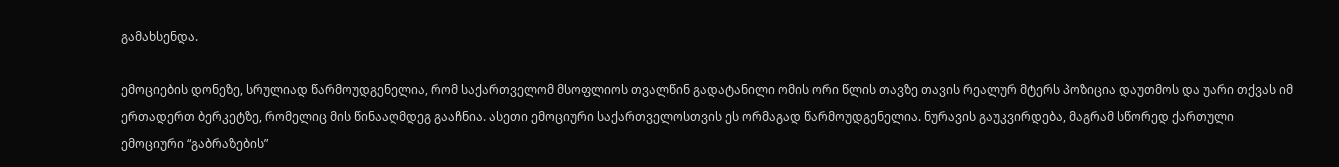გამახსენდა.

ემოციების დონეზე, სრულიად წარმოუდგენელია, რომ საქართველომ მსოფლიოს თვალწინ გადატანილი ომის ორი წლის თავზე თავის რეალურ მტერს პოზიცია დაუთმოს და უარი თქვას იმ ერთადერთ ბერკეტზე, რომელიც მის წინააღმდეგ გააჩნია. ასეთი ემოციური საქართველოსთვის ეს ორმაგად წარმოუდგენელია. ნურავის გაუკვირდება, მაგრამ სწორედ ქართული ემოციური “გაბრაზების”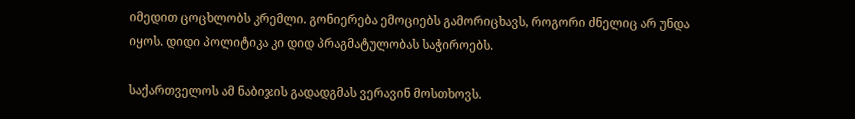იმედით ცოცხლობს კრემლი. გონიერება ემოციებს გამორიცხავს, როგორი ძნელიც არ უნდა იყოს. დიდი პოლიტიკა კი დიდ პრაგმატულობას საჭიროებს.

საქართველოს ამ ნაბიჯის გადადგმას ვერავინ მოსთხოვს.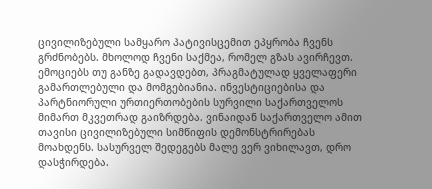ცივილიზებული სამყარო პატივისცემით ეპყრობა ჩვენს გრძნობებს. მხოლოდ ჩვენი საქმეა, რომელ გზას ავირჩევთ. ემოციებს თუ განზე გადავდებთ, პრაგმატულად ყველაფერი გამართლებული და მომგებიანია. ინვესტიციებისა და პარტნიორული ურთიერთობების სურვილი საქართველოს მიმართ მკვეთრად გაიზრდება. ვინაიდან საქართველო ამით თავისი ცივილიზებული სიმწიფის დემონსტრირებას მოახდენს. სასურველ შედეგებს მალე ვერ ვიხილავთ, დრო დასჭირდება.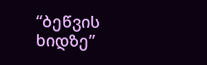“ბეწვის ხიდზე”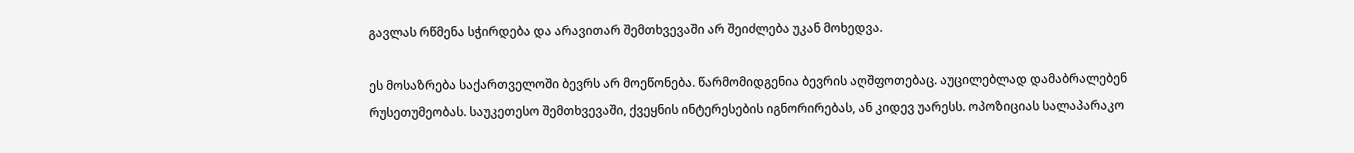გავლას რწმენა სჭირდება და არავითარ შემთხვევაში არ შეიძლება უკან მოხედვა.

ეს მოსაზრება საქართველოში ბევრს არ მოეწონება. წარმომიდგენია ბევრის აღშფოთებაც. აუცილებლად დამაბრალებენ რუსეთუმეობას. საუკეთესო შემთხვევაში, ქვეყნის ინტერესების იგნორირებას, ან კიდევ უარესს. ოპოზიციას სალაპარაკო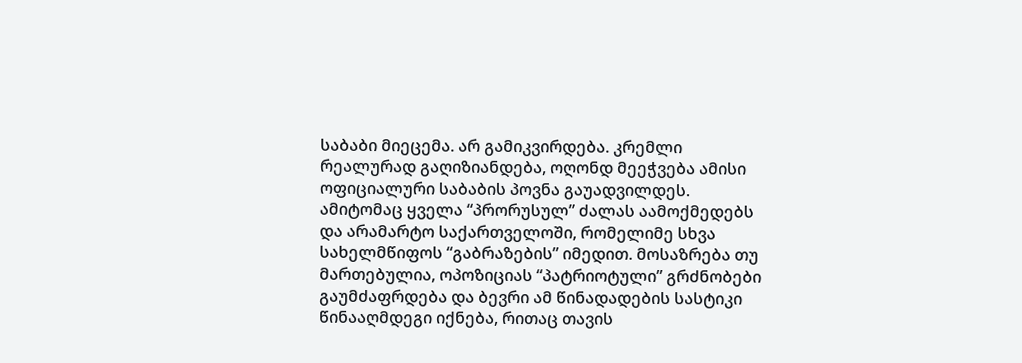საბაბი მიეცემა. არ გამიკვირდება. კრემლი რეალურად გაღიზიანდება, ოღონდ მეეჭვება ამისი ოფიციალური საბაბის პოვნა გაუადვილდეს. ამიტომაც ყველა “პრორუსულ” ძალას აამოქმედებს და არამარტო საქართველოში, რომელიმე სხვა სახელმწიფოს “გაბრაზების” იმედით. მოსაზრება თუ მართებულია, ოპოზიციას “პატრიოტული” გრძნობები გაუმძაფრდება და ბევრი ამ წინადადების სასტიკი წინააღმდეგი იქნება, რითაც თავის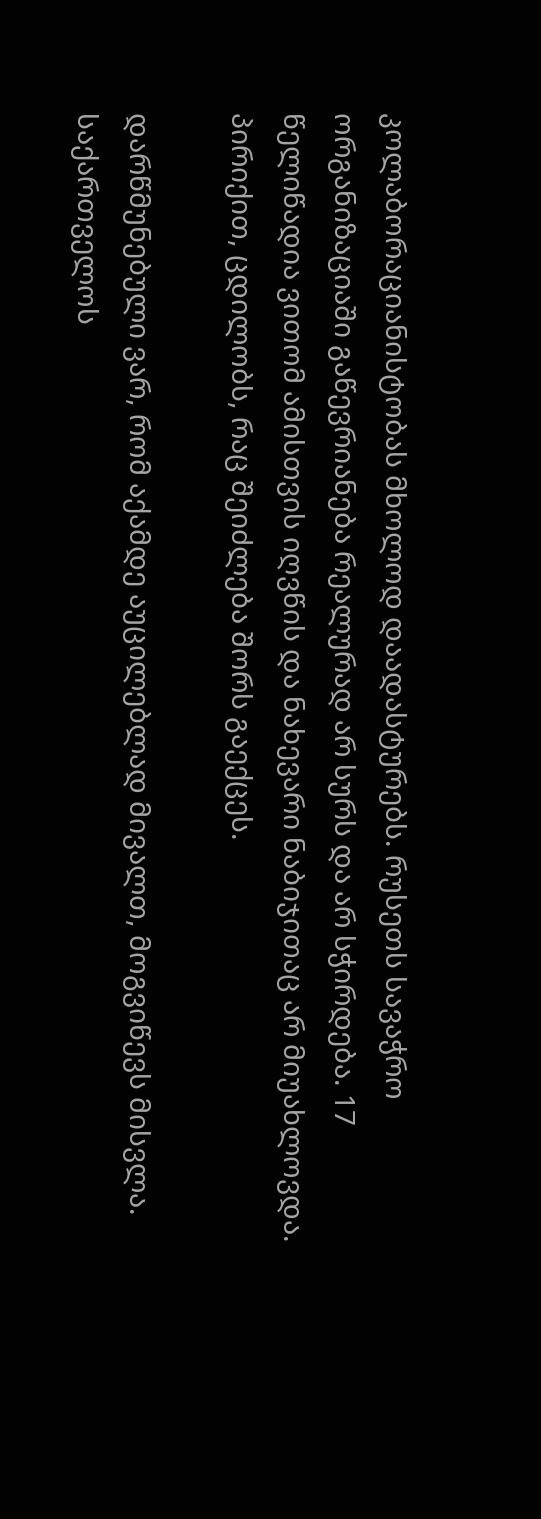კოლაბორაციანისტობას მხოლოდ დაადასტურებს. რუსეთს სავაჭრო ორგანიზაციაში გაწევრიანება რეალურად არ სურს და არ სჭირდება. 17 წელიწადია ვითომ ამისთვის იღვწის და ნახევარი ნაბიჯითაც არ მიუახლოვდა. პირიქით, ცდილობს, რაც შეიძლება შორს გაექცეს.

დარწმუნებული ვარ, რომ აქამდე აუცილებლად მივალთ, მოგვიწევს მისვლა. საქართველოს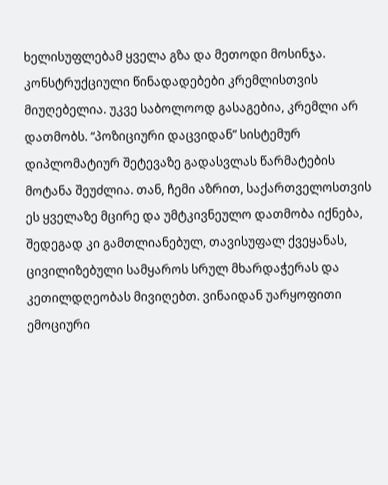ხელისუფლებამ ყველა გზა და მეთოდი მოსინჯა. კონსტრუქციული წინადადებები კრემლისთვის მიუღებელია. უკვე საბოლოოდ გასაგებია, კრემლი არ დათმობს. “პოზიციური დაცვიდან” სისტემურ დიპლომატიურ შეტევაზე გადასვლას წარმატების მოტანა შეუძლია. თან, ჩემი აზრით, საქართველოსთვის ეს ყველაზე მცირე და უმტკივნეულო დათმობა იქნება, შედეგად კი გამთლიანებულ, თავისუფალ ქვეყანას, ცივილიზებული სამყაროს სრულ მხარდაჭერას და კეთილდღეობას მივიღებთ. ვინაიდან უარყოფითი ემოციური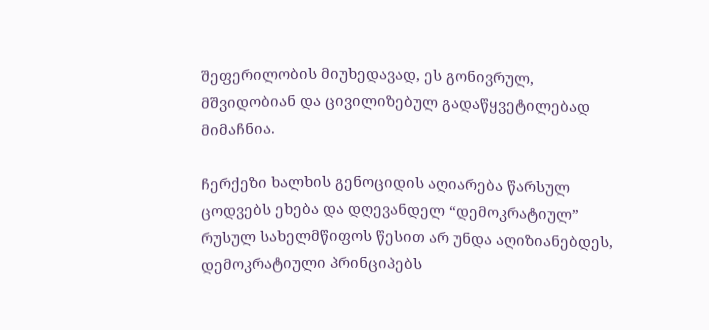შეფერილობის მიუხედავად, ეს გონივრულ, მშვიდობიან და ცივილიზებულ გადაწყვეტილებად მიმაჩნია.

ჩერქეზი ხალხის გენოციდის აღიარება წარსულ ცოდვებს ეხება და დღევანდელ “დემოკრატიულ” რუსულ სახელმწიფოს წესით არ უნდა აღიზიანებდეს, დემოკრატიული პრინციპებს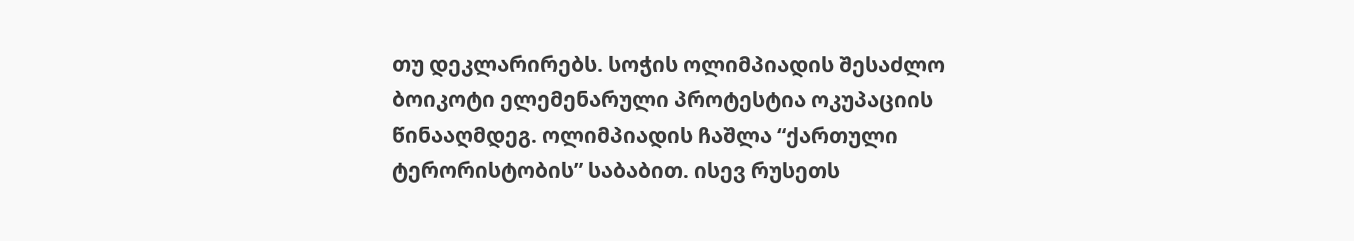თუ დეკლარირებს. სოჭის ოლიმპიადის შესაძლო ბოიკოტი ელემენარული პროტესტია ოკუპაციის წინააღმდეგ. ოლიმპიადის ჩაშლა “ქართული ტერორისტობის” საბაბით. ისევ რუსეთს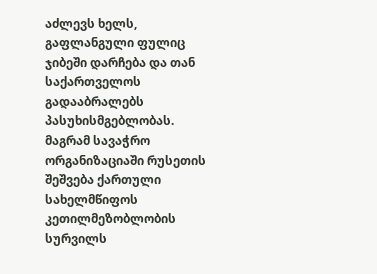აძლევს ხელს, გაფლანგული ფულიც ჯიბეში დარჩება და თან საქართველოს გადააბრალებს პასუხისმგებლობას. მაგრამ სავაჭრო ორგანიზაციაში რუსეთის შეშვება ქართული სახელმწიფოს კეთილმეზობლობის სურვილს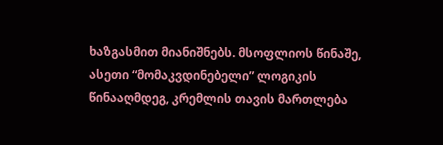ხაზგასმით მიანიშნებს. მსოფლიოს წინაშე, ასეთი “მომაკვდინებელი” ლოგიკის წინააღმდეგ, კრემლის თავის მართლება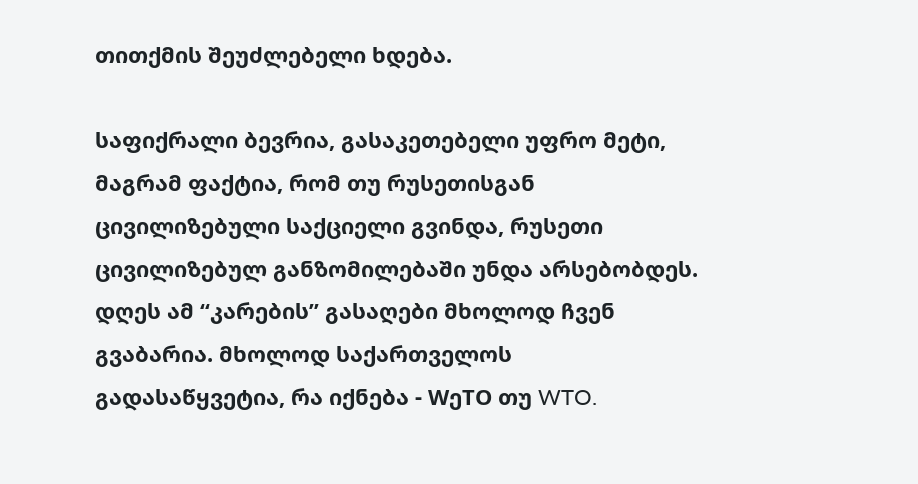თითქმის შეუძლებელი ხდება.

საფიქრალი ბევრია, გასაკეთებელი უფრო მეტი, მაგრამ ფაქტია, რომ თუ რუსეთისგან ცივილიზებული საქციელი გვინდა, რუსეთი ცივილიზებულ განზომილებაში უნდა არსებობდეს. დღეს ამ “კარების” გასაღები მხოლოდ ჩვენ გვაბარია. მხოლოდ საქართველოს გადასაწყვეტია, რა იქნება - WეTO თუ WTO.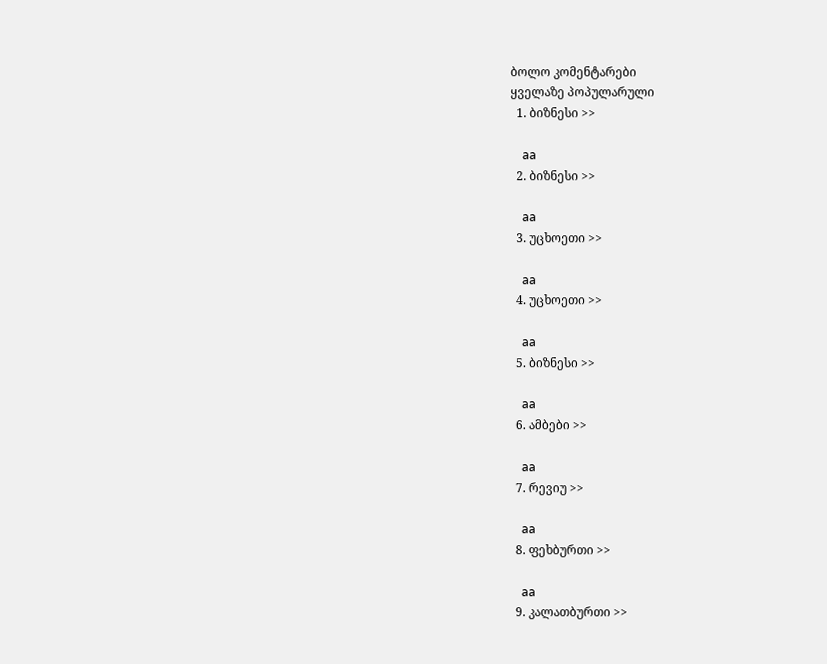ბოლო კომენტარები
ყველაზე პოპულარული
  1. ბიზნესი >>

    aa
  2. ბიზნესი >>

    aa
  3. უცხოეთი >>

    aa
  4. უცხოეთი >>

    aa
  5. ბიზნესი >>

    aa
  6. ამბები >>

    aa
  7. რევიუ >>

    aa
  8. ფეხბურთი >>

    aa
  9. კალათბურთი >>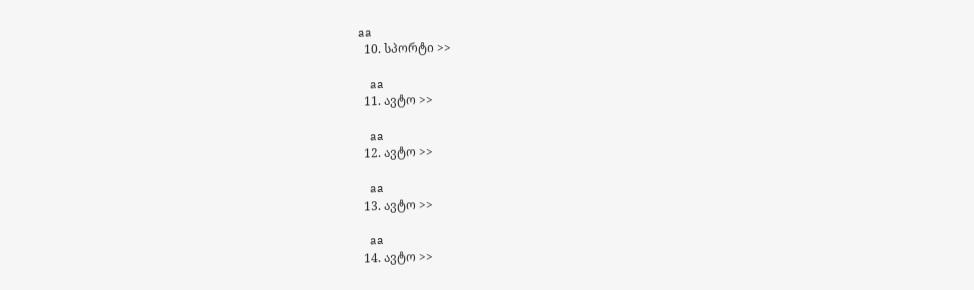aa
  10. სპორტი >>

    aa
  11. ავტო >>

    aa
  12. ავტო >>

    aa
  13. ავტო >>

    aa
  14. ავტო >>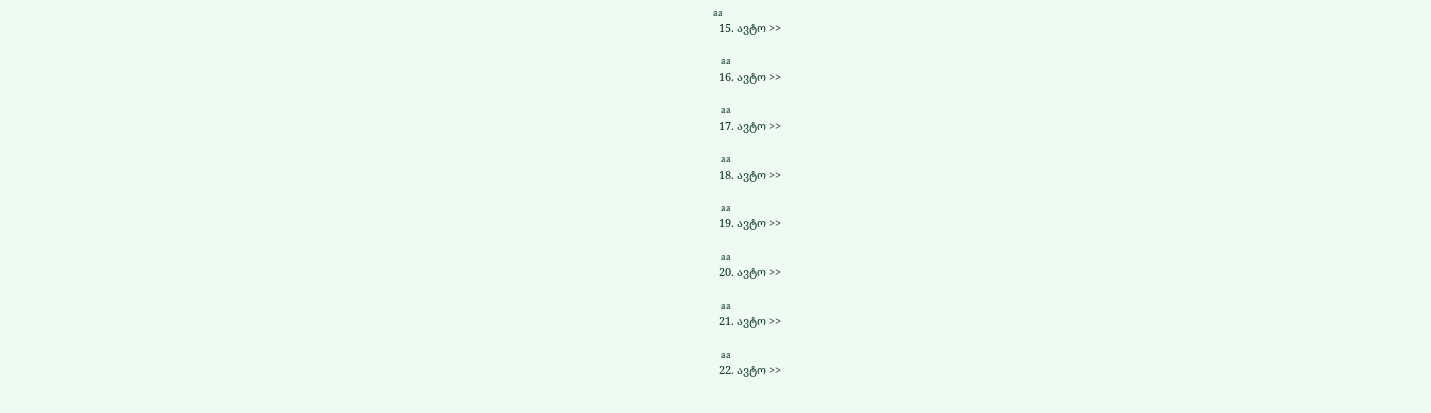aa
  15. ავტო >>

    aa
  16. ავტო >>

    aa
  17. ავტო >>

    aa
  18. ავტო >>

    aa
  19. ავტო >>

    aa
  20. ავტო >>

    aa
  21. ავტო >>

    aa
  22. ავტო >>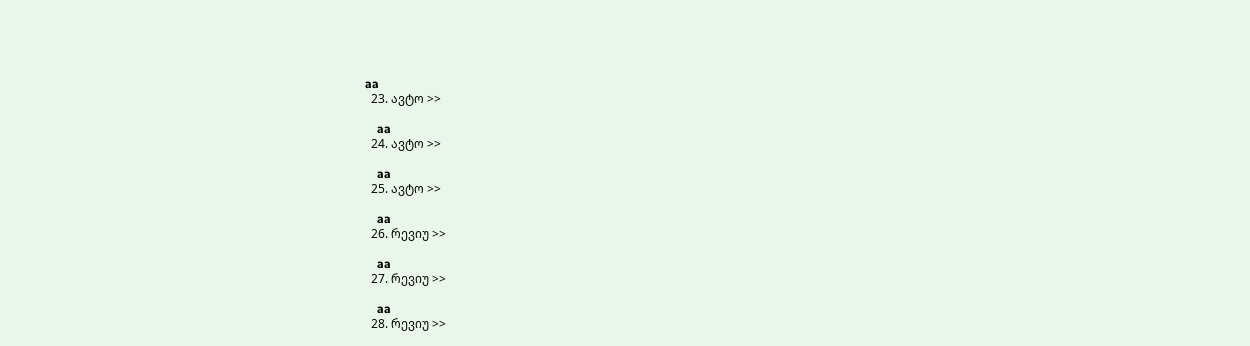aa
  23. ავტო >>

    aa
  24. ავტო >>

    aa
  25. ავტო >>

    aa
  26. რევიუ >>

    aa
  27. რევიუ >>

    aa
  28. რევიუ >>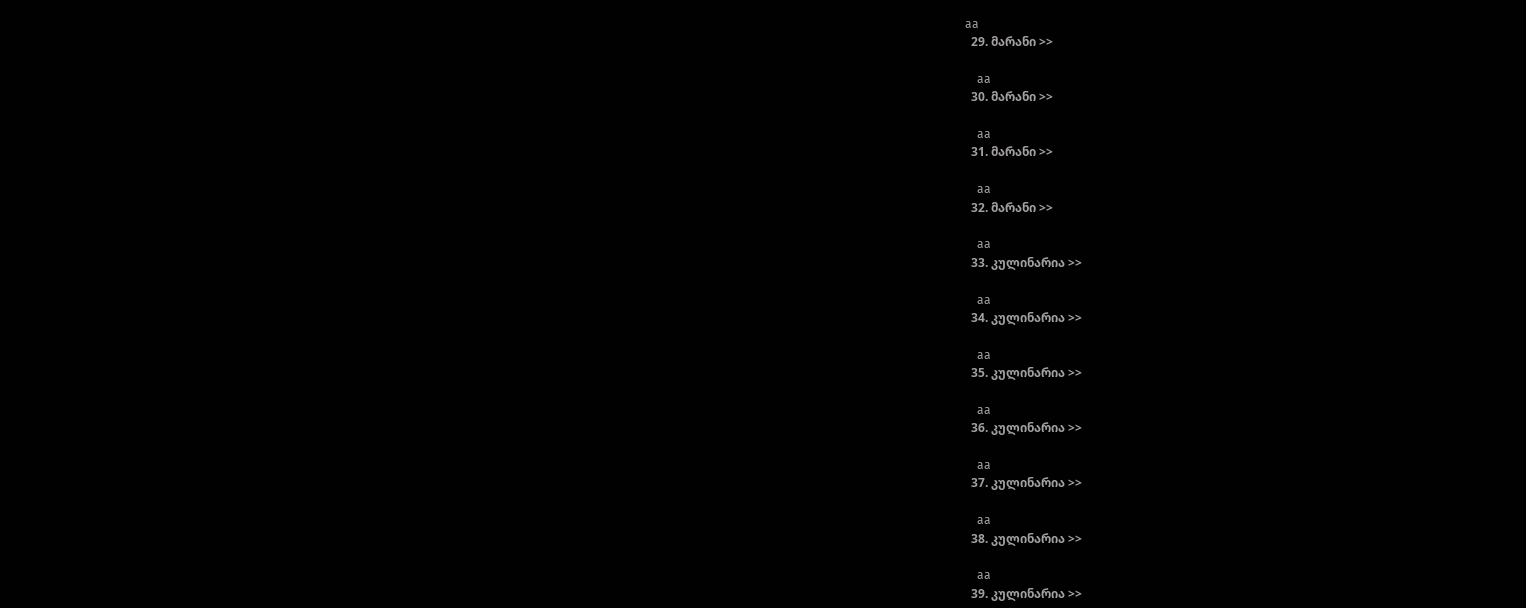aa
  29. მარანი >>

    aa
  30. მარანი >>

    aa
  31. მარანი >>

    aa
  32. მარანი >>

    aa
  33. კულინარია >>

    aa
  34. კულინარია >>

    aa
  35. კულინარია >>

    aa
  36. კულინარია >>

    aa
  37. კულინარია >>

    aa
  38. კულინარია >>

    aa
  39. კულინარია >>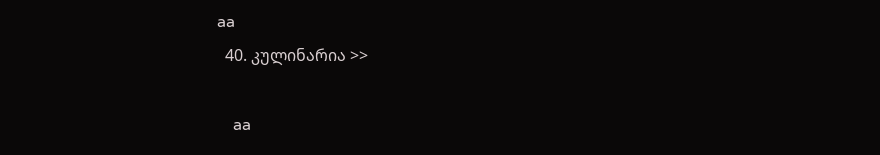aa
  40. კულინარია >>

    aa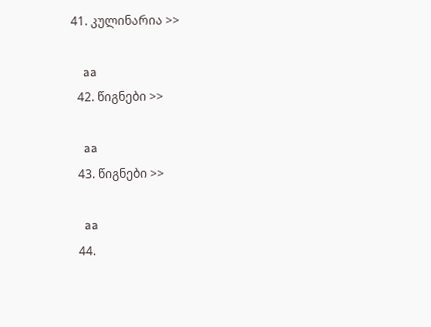41. კულინარია >>

    aa
  42. წიგნები >>

    aa
  43. წიგნები >>

    aa
  44.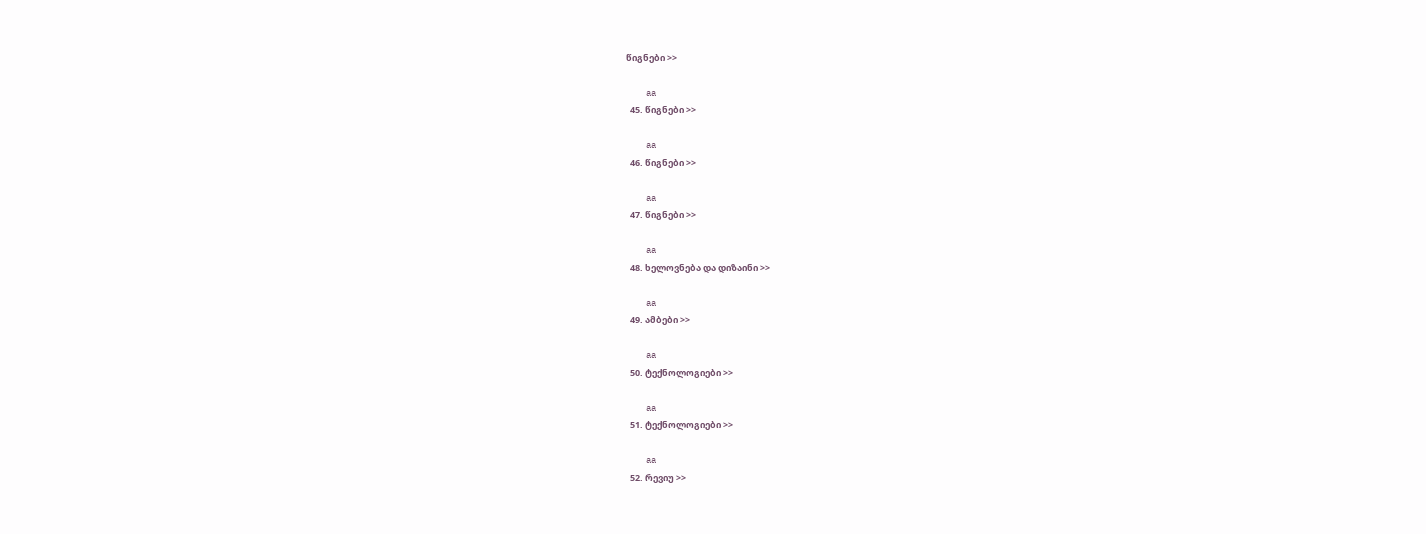წიგნები >>

    aa
  45. წიგნები >>

    aa
  46. წიგნები >>

    aa
  47. წიგნები >>

    aa
  48. ხელოვნება და დიზაინი >>

    aa
  49. ამბები >>

    aa
  50. ტექნოლოგიები >>

    aa
  51. ტექნოლოგიები >>

    aa
  52. რევიუ >>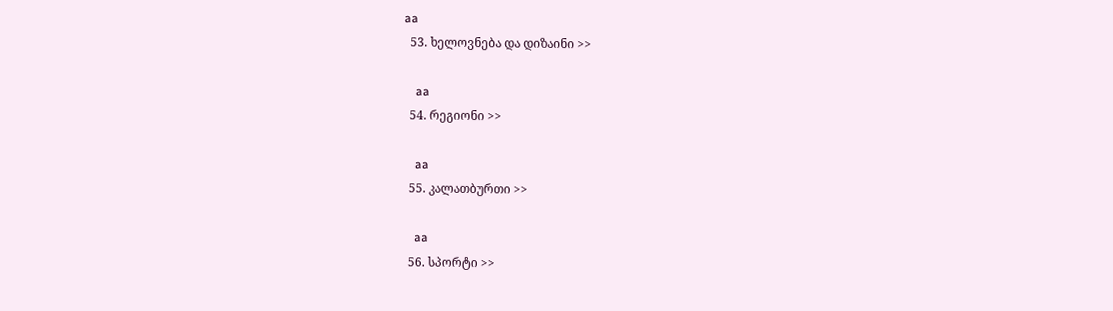aa
  53. ხელოვნება და დიზაინი >>

    aa
  54. რეგიონი >>

    aa
  55. კალათბურთი >>

    aa
  56. სპორტი >>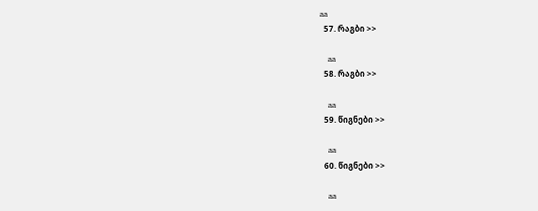aa
  57. რაგბი >>

    aa
  58. რაგბი >>

    aa
  59. წიგნები >>

    aa
  60. წიგნები >>

    aa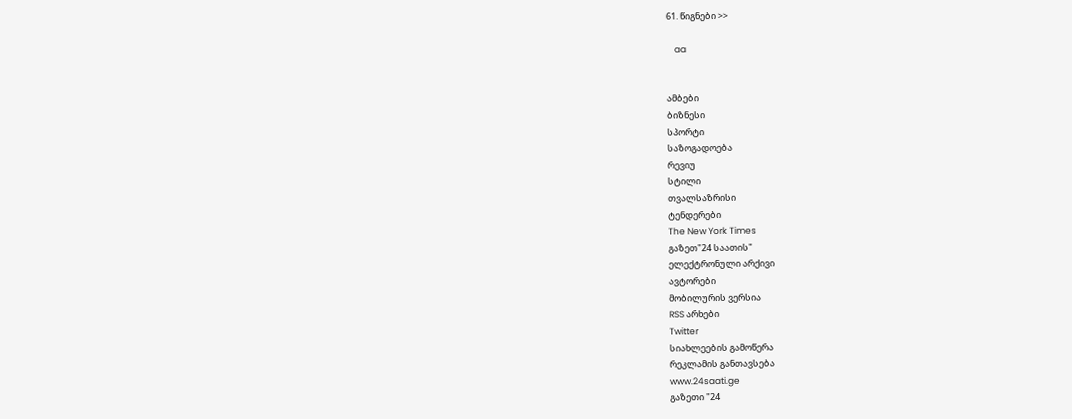61. წიგნები >>

    aa


ამბები
ბიზნესი
სპორტი
საზოგადოება
რევიუ
სტილი
თვალსაზრისი
ტენდერები
The New York Times
გაზეთ"24 საათის"
ელექტრონული არქივი
ავტორები
მობილურის ვერსია
RSS არხები
Twitter
სიახლეების გამოწერა
რეკლამის განთავსება
www.24saati.ge
გაზეთი "24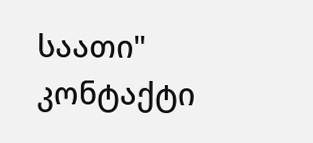საათი"
კონტაქტი